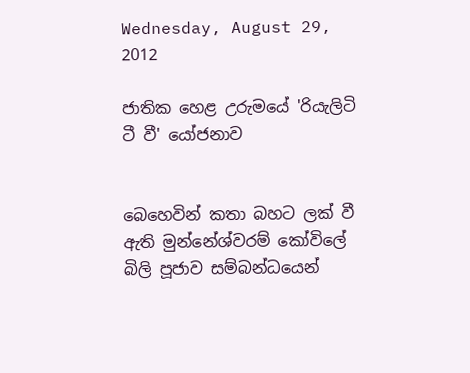Wednesday, August 29, 2012

ජාතික හෙළ උරුමයේ 'රියැලිටි ටී වී' යෝජනාව


බෙහෙවින් කතා බහට ලක් වී ඇති මුන්නේශ්වරම් කෝවිලේ බිලි පූජාව සම්බන්ධයෙන්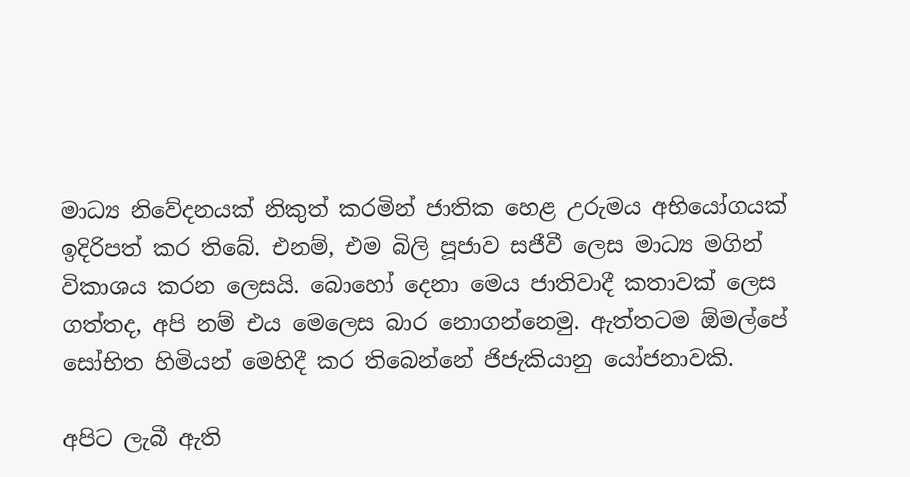මාධ්‍ය නිවේදනයක් නිකුත් කරමින් ජාතික හෙළ උරුමය අභියෝගයක් ඉදිරිපත් කර තිබේ. එනම්, එම බිලි පූජාව සජීවී ලෙස මාධ්‍ය මගින් විකාශය කරන ලෙසයි. බොහෝ දෙනා මෙය ජාතිවාදී කතාවක් ලෙස ගත්තද, අපි නම් එය මෙලෙස බාර නොගන්නෙමු. ඇත්තටම ඕමල්පේ සෝභිත හිමියන් මෙහිදී කර තිබෙන්නේ ජිජැකියානු යෝජනාවකි.

අපිට ලැබී ඇති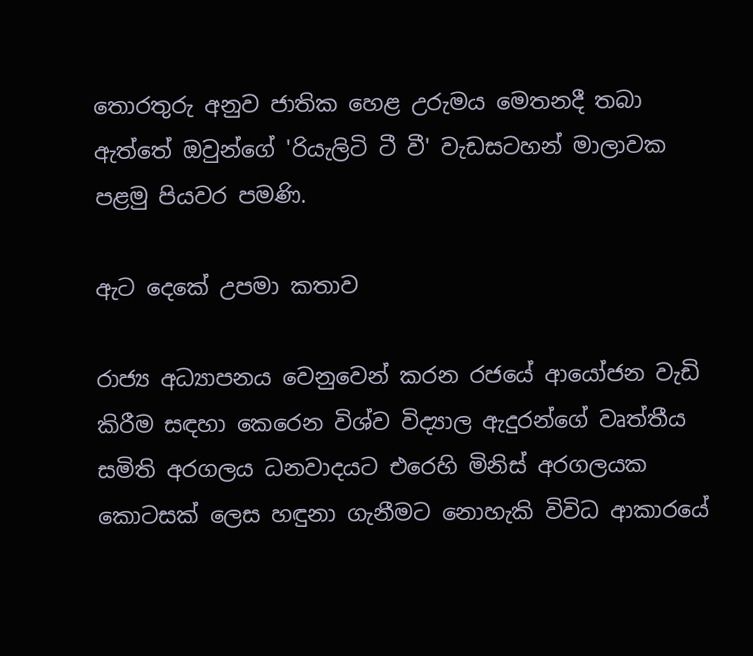තොරතුරු අනුව ජාතික හෙළ උරුමය මෙතනදී තබා ඇත්තේ ඔවුන්ගේ 'රියැලිටි ටී වී' වැඩසටහන් මාලාවක පළමු පියවර පමණි.

ඇට දෙකේ උපමා කතාව

රාජ්‍ය අධ්‍යාපනය වෙනුවෙන් කරන රජයේ ආයෝජන වැඩි කිරීම සඳහා කෙරෙන විශ්ව විද්‍යාල ඇදුරන්ගේ වෘත්තීය සමිති අරගලය ධනවාදයට එරෙහි මිනිස් අරගලයක කොටසක් ලෙස හඳුනා ගැනීමට නොහැකි විවිධ ආකාරයේ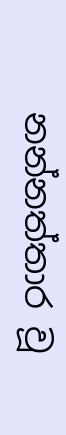නන්නත්තාර වූ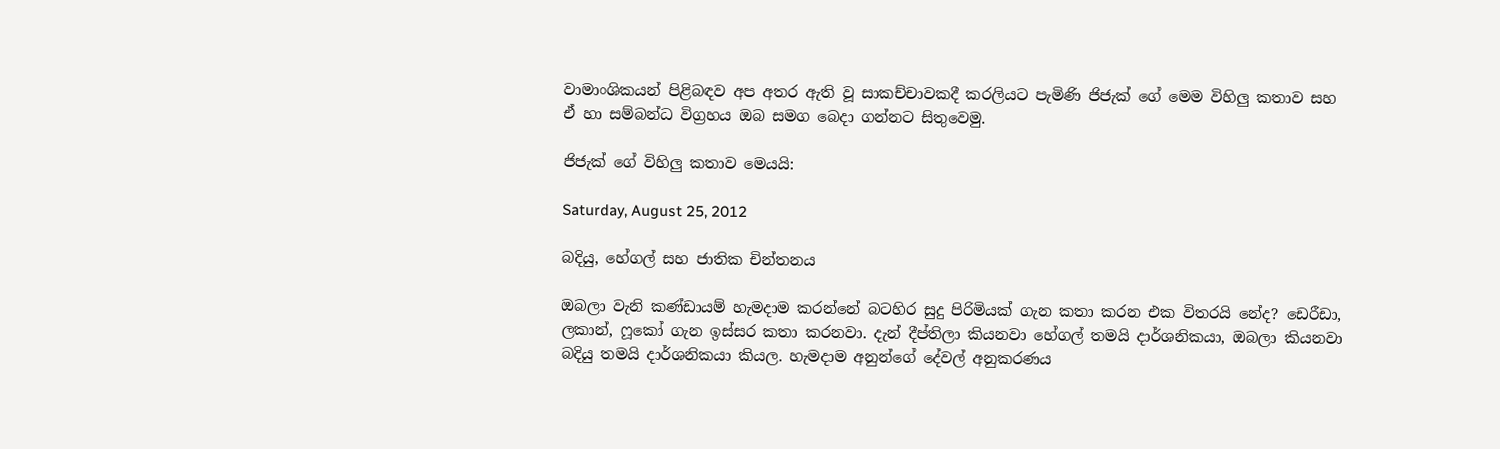වාමාංශිකයන් පිළිබඳව අප අතර ඇති වූ සාකච්චාවකදී කරලියට පැමිණි ජිජැක් ගේ මෙම විහිලු කතාව සහ ඒ හා සම්බන්ධ විග්‍රහය ඔබ සමග බෙදා ගන්නට සිතුවෙමු.

ජිජැක් ගේ විහිලු කතාව මෙයයි:

Saturday, August 25, 2012

බදියු, හේගල් සහ ජාතික චින්තනය

ඔබලා වැනි කණ්ඩායම් හැමදාම කරන්නේ බටහිර සුදු පිරිමියක් ගැන කතා කරන එක විතරයි නේද? ඩෙරීඩා, ලකාන්, ෆූකෝ ගැන ඉස්සර කතා කරනවා. දැන් දීප්තිලා කියනවා හේගල් තමයි දාර්ශනිකයා, ඔබලා කියනවා බදියු තමයි දාර්ශනිකයා කියල. හැමදාම අනුන්ගේ දේවල් අනුකරණය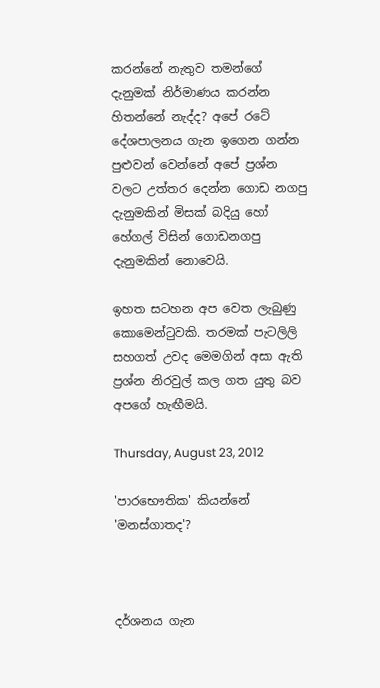කරන්නේ නැතුව තමන්ගේ දැනුමක් නිර්මාණය කරන්න හිතන්නේ නැද්ද? අපේ රටේ දේශපාලනය ගැන ඉගෙන ගන්න පුළුවන් වෙන්නේ අපේ ප්‍රශ්න වලට උත්තර දෙන්න ගොඩ නගපු දැනුමකින් මිසක් බදියු හෝ හේගල් විසින් ගොඩනගපු දැනුමකින් නොවෙයි.

ඉහත සටහන අප වෙත ලැබුණු කොමෙන්ටුවකි. තරමක් පැටලිලි සහගත් උවද මෙමගින් අසා ඇති ප්‍රශ්න නිරවුල් කල ගත යුතු බව අපගේ හැඟීමයි.

Thursday, August 23, 2012

'පාරභෞතික' කියන්නේ 'මනස්ගාතද'?



දර්ශනය ගැන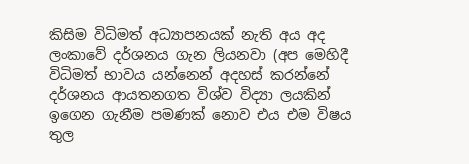කිසිම විධිමත් අධ්‍යාපනයක් නැති අය අද ලංකාවේ දර්ශනය ගැන ලියනවා (අප මෙහිදී විධිමත් භාවය යන්නෙන් අදහස් කරන්නේ දර්ශනය ආයතනගත විශ්ව විද්‍යා ලයකින් ඉගෙන ගැනීම පමණක් නොව එය එම විෂය තුල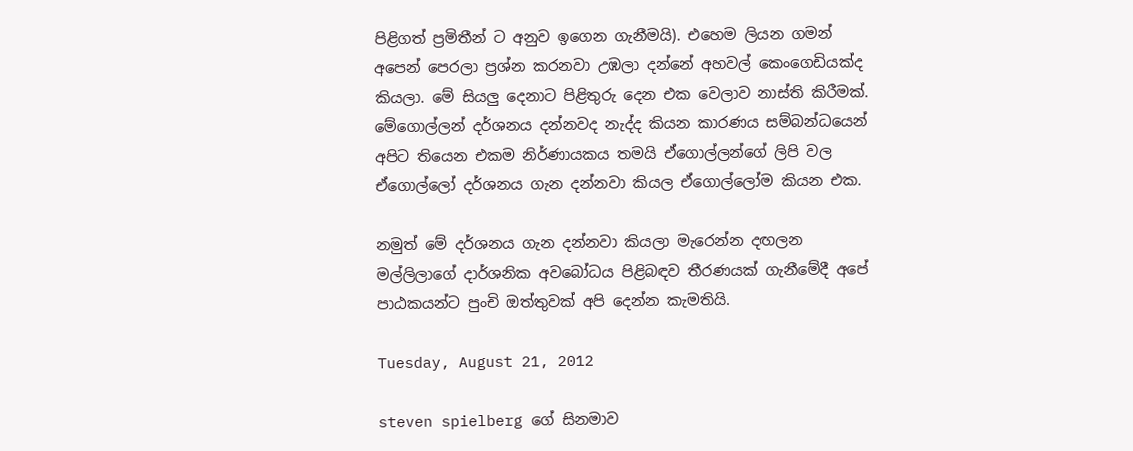පිළිගත් ප්‍රමිතීන් ට අනුව ඉගෙන ගැනීමයි). එහෙම ලියන ගමන් අපෙන් පෙරලා ප්‍රශ්න කරනවා උඹලා දන්නේ අහවල් කෙංගෙඩියක්ද කියලා. මේ සියලු දෙනාට පිළිතුරු දෙන එක වෙලාව නාස්ති කිරීමක්. මේගොල්ලන් දර්ශනය දන්නවද නැද්ද කියන කාරණය සම්බන්ධයෙන් අපිට තියෙන එකම නිර්ණායකය තමයි ඒගොල්ලන්ගේ ලිපි වල ඒගොල්ලෝ දර්ශනය ගැන දන්නවා කියල ඒගොල්ලෝම කියන එක.

නමුත් මේ දර්ශනය ගැන දන්නවා කියලා මැරෙන්න දඟලන මල්ලිලාගේ දාර්ශනික අවබෝධය පිළිබඳව තීරණයක් ගැනීමේදී අපේ පාඨකයන්ට පුංචි ඔත්තුවක් අපි දෙන්න කැමතියි.

Tuesday, August 21, 2012

steven spielberg ගේ සිනමාව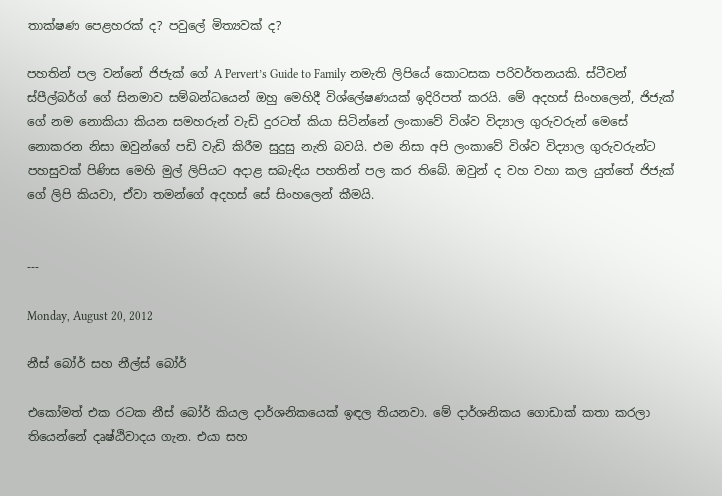තාක්ෂණ පෙළහරක් ද? පවුලේ මිත්‍යවක් ද?

පහතින් පල වන්නේ ජිජැක් ගේ A Pervert’s Guide to Family නමැති ලිපියේ කොටසක පරිවර්තනයකි. ස්ටීවන් ස්පීල්බර්ග් ගේ සිනමාව සම්බන්ධයෙන් ඔහු මෙහිදී විශ්ලේෂණයක් ඉදිරිපත් කරයි. මේ අදහස් සිංහලෙන්, ජිජැක් ගේ නම නොකියා කියන සමහරුන් වැඩි දුරටත් කියා සිටින්නේ ලංකාවේ විශ්ව විද්‍යාල ගුරුවරුන් මෙසේ නොකරන නිසා ඔවුන්ගේ පඩි වැඩි කිරීම සුදුසු නැති බවයි. එම නිසා අපි ලංකාවේ විශ්ව විද්‍යාල ගුරුවරුන්ට පහසුවක් පිණිස මෙහි මුල් ලිපියට අදාළ සබැඳිය පහතින් පල කර තිබේ. ඔවුන් ද වහ වහා කල යුත්තේ ජිජැක් ගේ ලිපි කියවා, ඒවා තමන්ගේ අදහස් සේ සිංහලෙන් කීමයි.


---

Monday, August 20, 2012

නීස් බෝර් සහ නීල්ස් බෝර්

එකෝමත් එක රටක නීස් බෝර් කියල දාර්ශනිකයෙක් ඉඳල තියනවා. මේ දාර්ශනිකය ගොඩාක් කතා කරලා තියෙන්නේ දෘෂ්ඨිවාදය ගැන. එයා සහ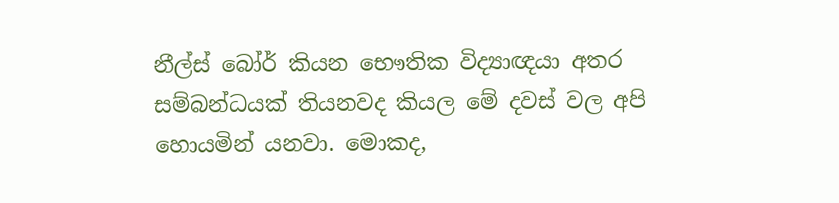නීල්ස් බෝර් කියන භෞතික විද්‍යාඥයා අතර සම්බන්ධයක් තියනවද කියල මේ දවස් වල අපි හොයමින් යනවා. මොකද,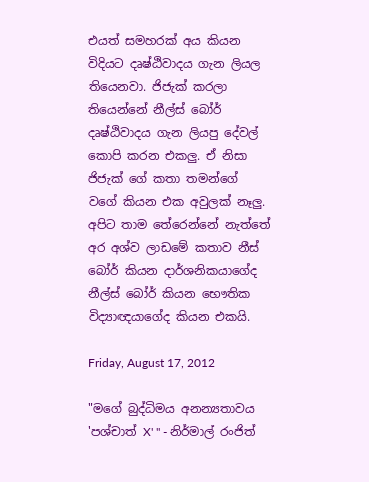එයත් සමහරක් අය කියන විදියට දෘෂ්ඨිවාදය ගැන ලියල තියෙනවා. ජිජැක් කරලා තියෙන්නේ නීල්ස් බෝර් දෘෂ්ඨිවාදය ගැන ලියපු දේවල් කොපි කරන එකලු. ඒ නිසා ජිජැක් ගේ කතා තමන්ගේ වගේ කියන එක අවුලක් නෑලු. අපිට තාම තේරෙන්නේ නැත්තේ අර අශ්ව ලාඩමේ කතාව නීස් බෝර් කියන දාර්ශනිකයාගේද නීල්ස් බෝර් කියන භෞතික විද්‍යාඥයාගේද කියන එකයි.

Friday, August 17, 2012

"මගේ බුද්ධිමය අනන්‍යතාවය 'පශ්චාත් X' " - නිර්මාල් රංජිත්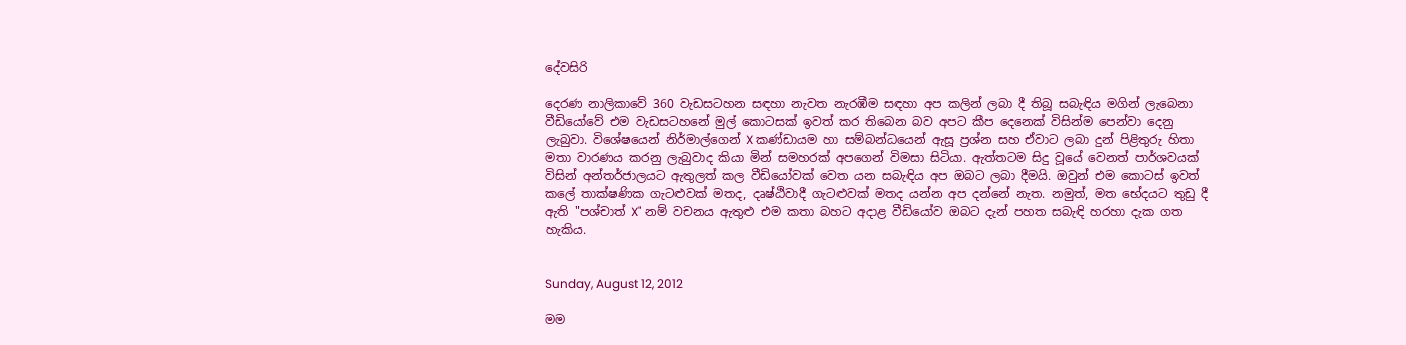දේවසිරි

දෙරණ නාලිකාවේ 360 වැඩසටහන සඳහා නැවත නැරඹීම සඳහා අප කලින් ලබා දී තිබූ සබැඳිය මගින් ලැබෙනා වීඩියෝවේ එම වැඩසටහනේ මුල් කොටසක් ඉවත් කර තිබෙන බව අපට කීප දෙනෙක් විසින්ම පෙන්වා දෙනු ලැබුවා. විශේෂයෙන් නිර්මාල්ගෙන් X කණ්ඩායම හා සම්බන්ධයෙන් ඇසූ ප්‍රශ්න සහ ඒවාට ලබා දුන් පිළිතුරු හිතා මතා වාරණය කරනු ලැබුවාද කියා මින් සමහරක් අපගෙන් විමසා සිටියා. ඇත්තටම සිදු වූයේ වෙනත් පාර්ශවයක් විසින් අන්තර්ජාලයට ඇතුලත් කල වීඩියෝවක් වෙත යන සබැඳිය අප ඔබට ලබා දීමයි. ඔවුන් එම කොටස් ඉවත් කලේ තාක්ෂණික ගැටළුවක් මතද, දෘෂ්ඨිවාදී ගැටළුවක් මතද යන්න අප දන්නේ නැත. නමුත්, මත භේදයට තුඩු දී ඇති "පශ්චාත් X" නම් වචනය ඇතුළු එම කතා බහට අදාළ වීඩියෝව ඔබට දැන් පහත සබැඳි හරහා දැක ගත හැකිය.


Sunday, August 12, 2012

මම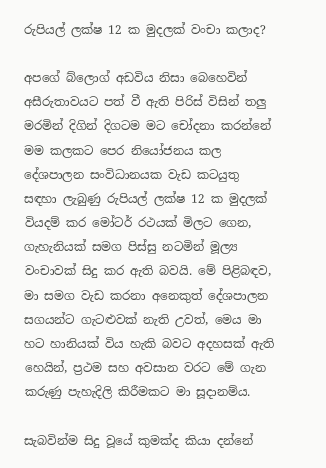රුපියල් ලක්ෂ 12 ක මුදලක් වංචා කලාද?

අපගේ බ්ලොග් අඩවිය නිසා බෙහෙවින් අසීරුතාවයට පත් වී ඇති පිරිස් විසින් තලු මරමින් දිගින් දිගටම මට චෝදනා කරන්නේ මම කලකට පෙර නියෝජනය කල දේශපාලන සංවිධානයක වැඩ කටයුතු සඳහා ලැබුණු රුපියල් ලක්ෂ 12 ක මුදලක් වියදම් කර මෝටර් රථයක් මිලට ගෙන, ගැහැනියක් සමග පිස්සු නටමින් මූල්‍ය වංචාවක් සිදු කර ඇති බවයි. මේ පිළිබඳව, මා සමග වැඩ කරනා අනෙකුත් දේශපාලන සගයන්ට ගැටළුවක් නැති උවත්, මෙය මා හට හානියක් විය හැකි බවට අදහසක් ඇති හෙයින්, ප්‍රථම සහ අවසාන වරට මේ ගැන කරුණු පැහැදිලි කිරීමකට මා සූදානම්ය.

සැබවින්ම සිදු වූයේ කුමක්ද කියා දන්නේ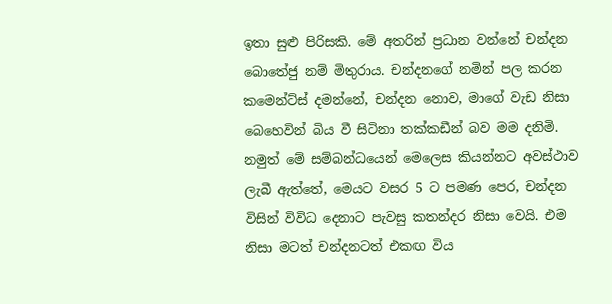ඉතා සුළු පිරිසකි. මේ අතරින් ප්‍රධාන වන්නේ චන්දන බොතේජු නම් මිතුරාය. චන්දනගේ නමින් පල කරන කමෙන්ට්ස් දමන්නේ, චන්දන නොව, මාගේ වැඩ නිසා බෙහෙවින් බිය වී සිටිනා තක්කඩීන් බව මම දනිමි. නමුත් මේ සම්බන්ධයෙන් මෙලෙස කියන්නට අවස්ථාව ලැබී ඇත්තේ, මෙයට වසර 5 ට පමණ පෙර, චන්දන විසින් විවිධ දෙනාට පැවසු කතන්දර නිසා වෙයි. එම නිසා මටත් චන්දනටත් එකඟ විය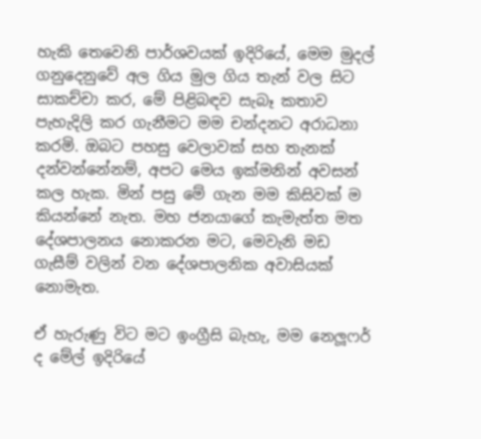හැකි තෙවෙනි පාර්ශවයක් ඉදිරියේ, මෙම මුදල් ගනුදෙනුවේ අල ගිය මුල ගිය තැන් වල සිට සාකච්චා කර, මේ පිළිබඳව සැබෑ කතාව පැහැදිලි කර ගැනීමට මම චන්දනට අරාධනා කරමි. ඔබට පහසු වෙලාවක් සහ තැනක් දන්වන්නේනම්, අපට මෙය ඉක්මනින් අවසන් කල හැක. මින් පසු මේ ගැන මම කිසිවක් ම කියන්නේ නැත. මහ ජනයාගේ කැමැත්ත මත දේශපාලනය නොකරන මට, මෙවැනි මඩ ගැසීම් වලින් වන දේශපාලනික අවාසියක් නොමැත.

ඒ හැරුණු විට මට ඉංග්‍රීසි බැහැ, මම නෙලූෆර් ද මේල් ඉදිරියේ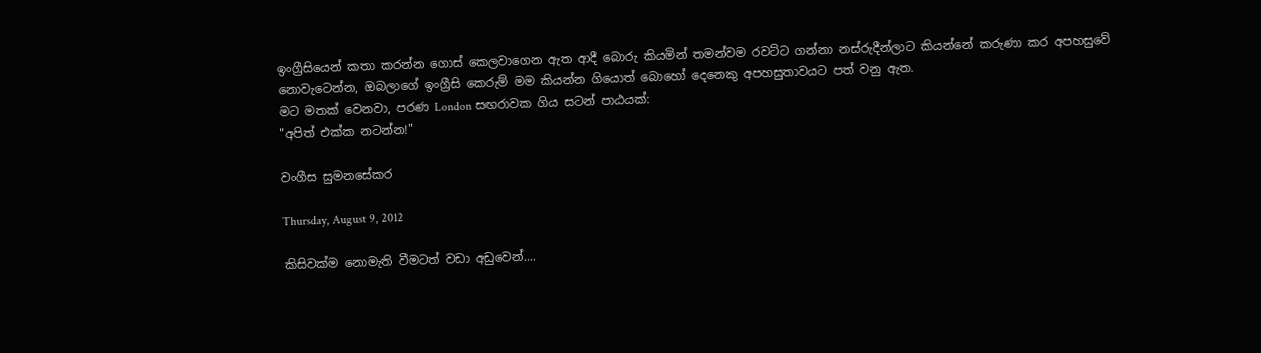ඉංග්‍රීසියෙන් කතා කරන්න ගොස් කෙලවාගෙන ඇත ආදී බොරු කියමින් තමන්වම රවට්ට ගන්නා නස්රුදීන්ලාට කියන්නේ කරුණා කර අපහසුවේ නොවැටෙන්න, ඔබලාගේ ඉංග්‍රීසි කෙරුම් මම කියන්න ගියොත් බොහෝ දෙනෙකු අපහසුතාවයට පත් වනු ඇත.
මට මතක් වෙනවා, පරණ London සඟරාවක ගිය සටන් පාඨයක්:
"අපිත් එක්ක නටන්න!"

වංගීස සුමනසේකර

Thursday, August 9, 2012

කිසිවක්ම නොමැති වීමටත් වඩා අඩුවෙන්....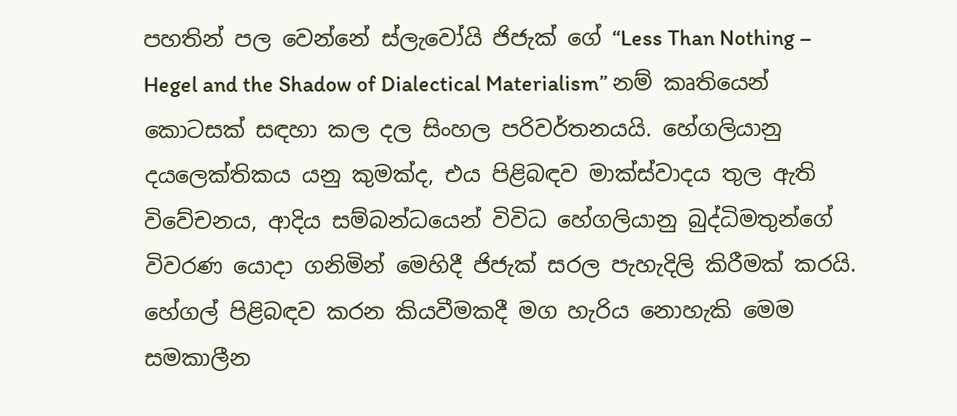පහතින් පල වෙන්නේ ස්ලැවෝයි ජිජැක් ගේ “Less Than Nothing – Hegel and the Shadow of Dialectical Materialism” නම් කෘතියෙන් කොටසක් සඳහා කල දල සිංහල පරිවර්තනයයි. හේගලියානු දයලෙක්තිකය යනු කුමක්ද, එය පිළිබඳව මාක්ස්වාදය තුල ඇති විවේචනය, ආදිය සම්බන්ධයෙන් විවිධ හේගලියානු බුද්ධිමතුන්ගේ විවරණ යොදා ගනිමින් මෙහිදී ජිජැක් සරල පැහැදිලි කිරීමක් කරයි. හේගල් පිළිබඳව කරන කියවීමකදී මග හැරිය නොහැකි මෙම සමකාලීන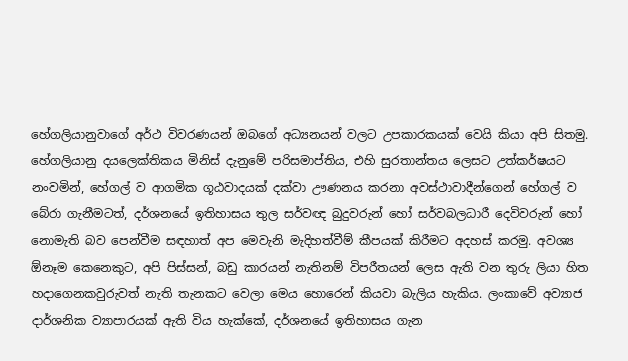හේගලියානුවාගේ අර්ථ විවරණයන් ඔබගේ අධ්‍යනයන් වලට උපකාරකයක් වෙයි කියා අපි සිතමු. හේගලියානු දයලෙක්තිකය මිනිස් දැනුමේ පරිසමාප්තිය, එහි සුරතාන්තය ලෙසට උත්කර්ෂයට නංවමින්, හේගල් ව ආගමික ගූඨවාදයක් දක්වා ඌණනය කරනා අවස්ථාවාදීන්ගෙන් හේගල් ව බේරා ගැනීමටත්, දර්ශනයේ ඉතිහාසය තුල සර්වඥ බුදුවරුන් හෝ සර්වබලධාරී දෙවිවරුන් හෝ නොමැති බව පෙන්වීම සඳහාත් අප මෙවැනි මැදිහත්වීම් කීපයක් කිරීමට අදහස් කරමු. අවශ්‍ය ඕනෑම කෙනෙකුට, අපි පිස්සන්, බඩු කාරයන් නැතිනම් විපරීතයන් ලෙස ඇති වන තුරු ලියා හිත හදාගෙනකවුරුවත් නැති තැනකට වෙලා මෙය හොරෙන් කියවා බැලිය හැකිය. ලංකාවේ අව්‍යාජ දාර්ශනික ව්‍යාපාරයක් ඇති විය හැක්කේ, දර්ශනයේ ඉතිහාසය ගැන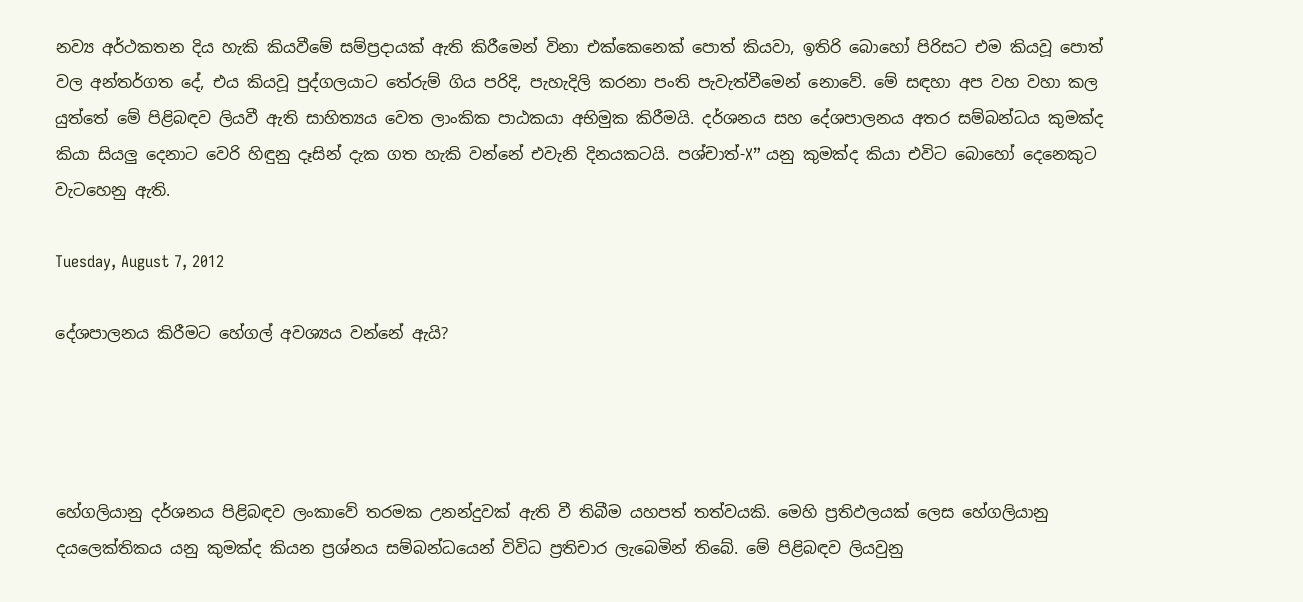නව්‍ය අර්ථකතන දිය හැකි කියවීමේ සම්ප්‍රදායක් ඇති කිරීමෙන් විනා එක්කෙනෙක් පොත් කියවා, ඉතිරි බොහෝ පිරිසට එම කියවූ පොත් වල අන්තර්ගත දේ, එය කියවූ පුද්ගලයාට තේරුම් ගිය පරිදි, පැහැදිලි කරනා පංති පැවැත්වීමෙන් නොවේ. මේ සඳහා අප වහ වහා කල යුත්තේ මේ පිළිබඳව ලියවී ඇති සාහිත්‍යය වෙත ලාංකික පාඨකයා අභිමුක කිරීමයි. දර්ශනය සහ දේශපාලනය අතර සම්බන්ධය කුමක්ද කියා සියලු දෙනාට වෙරි හිඳුනු දෑසින් දැක ගත හැකි වන්නේ එවැනි දිනයකටයි. පශ්චාත්-X” යනු කුමක්ද කියා එවිට බොහෝ දෙනෙකුට වැටහෙනු ඇති.

Tuesday, August 7, 2012

දේශපාලනය කිරීමට හේගල් අවශ්‍යය වන්නේ ඇයි?




හේගලියානු දර්ශනය පිළිබඳව ලංකාවේ තරමක උනන්දුවක් ඇති වී තිබීම යහපත් තත්වයකි. මෙහි ප්‍රතිඵලයක් ලෙස හේගලියානු දයලෙක්තිකය යනු කුමක්ද කියන ප්‍රශ්නය සම්බන්ධයෙන් විවිධ ප්‍රතිචාර ලැබෙමින් තිබේ. මේ පිළිබඳව ලියවුනු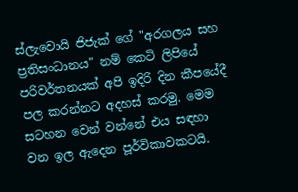ස්ලැවොයි ජිජැක් ගේ "අරගලය සහ ප්‍රතිසංධානය" නම් කෙටි ලිපියේ පරිවර්තනයක් අපි ඉදිරි දින කීපයේදී පල කරන්නට අදහස් කරමු. මෙම සටහන වෙන් වන්නේ එය සඳහා වන ඉල ඇදෙන පූර්විකාවකටයි.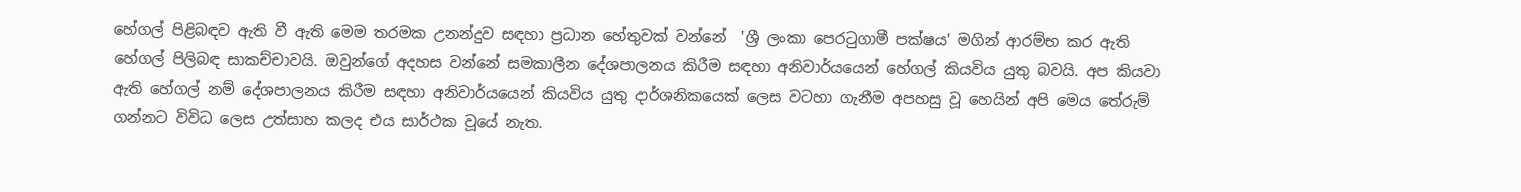හේගල් පිළිබඳව ඇති වී ඇති මෙම තරමක උනන්දුව සඳහා ප්‍රධාන හේතුවක් වන්නේ  'ශ්‍රී ලංකා පෙරටුගාමී පක්ෂය' මගින් ආරම්භ කර ඇති හේගල් පිලිබඳ සාකච්චාවයි. ඔවුන්ගේ අදහස වන්නේ සමකාලීන දේශපාලනය කිරීම සඳහා අනිවාර්යයෙන් හේගල් කියවිය යුතු බවයි. අප කියවා ඇති හේගල් නම් දේශපාලනය කිරීම සඳහා අනිවාර්යයෙන් කියවිය යුතු දාර්ශනිකයෙක් ලෙස වටහා ගැනීම අපහසු වූ හෙයින් අපි මෙය තේරුම් ගන්නට විවිධ ලෙස උත්සාහ කලද එය සාර්ථක වූයේ නැත.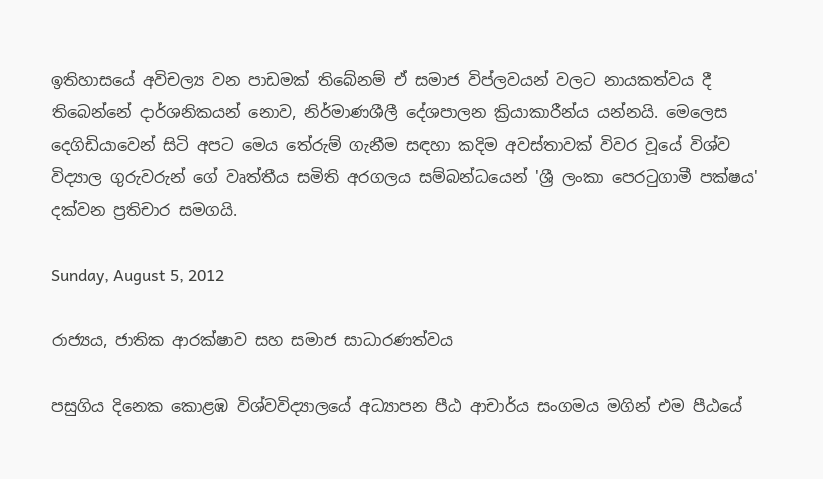ඉතිහාසයේ අවිචල්‍ය වන පාඩමක් තිබේනම් ඒ සමාජ විප්ලවයන් වලට නායකත්වය දී තිබෙන්නේ දාර්ශනිකයන් නොව, නිර්මාණශීලී දේශපාලන ක්‍රියාකාරීන්ය යන්නයි. මෙලෙස දෙගිඩියාවෙන් සිටි අපට මෙය තේරුම් ගැනීම සඳහා කදිම අවස්තාවක් විවර වූයේ විශ්ව විද්‍යාල ගුරුවරුන් ගේ වෘත්තීය සමිති අරගලය සම්බන්ධයෙන් 'ශ්‍රී ලංකා පෙරටුගාමී පක්ෂය' දක්වන ප්‍රතිචාර සමගයි.

Sunday, August 5, 2012

රාජ්‍යය, ජාතික ආරක්ෂාව සහ සමාජ සාධාරණත්වය

පසුගිය දිනෙක කොළඹ විශ්වවිද්‍යාලයේ අධ්‍යාපන පීඨ ආචාර්ය සංගමය මගින් එම පීඨයේ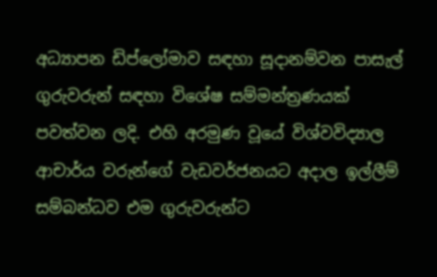අධ්‍යාපන ඩිප්ලෝමාව සඳහා සූදානම්වන පාසැල් ගුරුවරුන් සඳහා විශේෂ සම්මන්ත්‍රණයක් පවත්වන ලදි. එහි අරමුණ වූයේ විශ්වවිද්‍යාල ආචාර්ය වරුන්ගේ වැඩවර්ජනයට අදාල ඉල්ලීම් සම්බන්ධව එම ගුරුවරුන්ට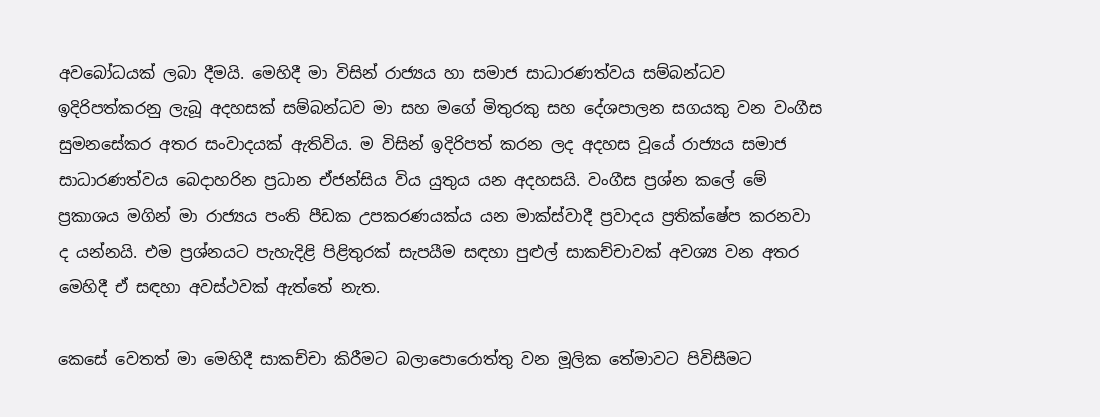අවබෝධයක් ලබා දීමයි. මෙහිදී මා විසින් රාජ්‍යය හා සමාජ සාධාරණත්වය සම්බන්ධව ඉදිරිපත්කරනු ලැබූ අදහසක් සම්බන්ධව මා සහ මගේ මිතුරකු සහ දේශපාලන සගයකු වන වංගීස සුමනසේකර අතර සංවාදයක් ඇතිවිය. ම විසින් ඉදිරිපත් කරන ලද අදහස වූයේ රාජ්‍යය සමාජ සාධාරණත්වය බෙදාහරින ප්‍රධාන ඒජන්සිය විය යුතුය යන අදහසයි. වංගීස ප්‍රශ්න කලේ මේ ප්‍රකාශය මගින් මා රාජ්‍යය පංති පීඩක උපකරණයක්ය යන මාක්ස්වාදී ප්‍රවාදය ප්‍රතික්ෂේප කරනවා ද යන්නයි. එම ප්‍රශ්නයට පැහැදිළි පිළිතුරක් සැපයීම සඳහා පුළුල් සාකච්චාවක් අවශ්‍ය වන අතර මෙහිදී ඒ සඳහා අවස්ථවක් ඇත්තේ නැත.

කෙසේ වෙතත් මා මෙහිදී සාකච්චා කිරීමට බලාපොරොත්තු වන මූලික තේමාවට පිවිසීමට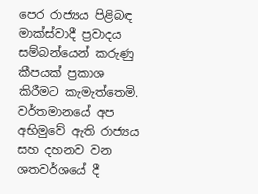පෙර රාජ්‍යය පිළිබඳ මාක්ස්වාදී ප්‍රවාදය සම්බන්යෙන් කරුණු කීපයක් ප්‍රකාශ කිරීමට කැමැත්තෙමි. වර්තමානයේ අප අභිමුවේ ඇති රාජ්‍යය සහ දහනව වන ශතවර්ශයේ දී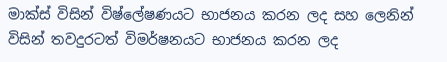මාක්ස් විසින් විෂ්ලේෂණයට භාජනය කරන ලද සහ ලෙනින් විසින් තවදුරටත් විමර්ෂනයට භාජනය කරන ලද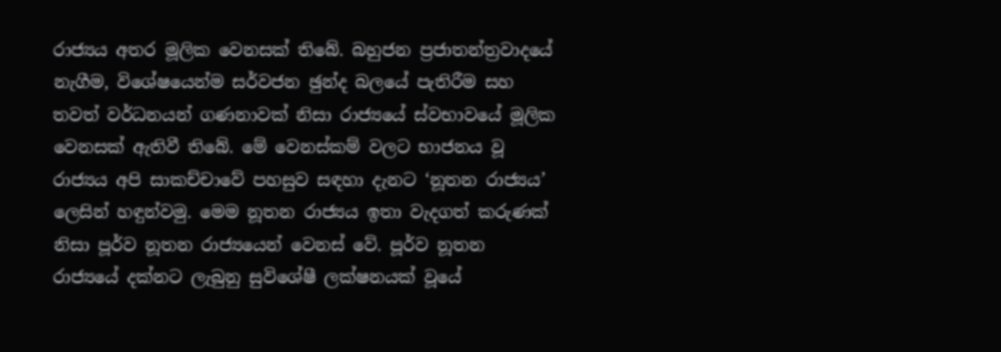රාජ්‍යය අතර මූලික වෙනසක් තිබේ. බහුජන ප්‍රජාතන්ත්‍රවාදයේ නැගීම, විශේෂයෙන්ම සර්වජන ඡුන්ද බලයේ පැතිරීම සහ තවත් වර්ධනයන් ගණනාවක් නිසා රාජ්‍යයේ ස්වභාවයේ මූලික වෙනසක් ඇතිවී තිබේ. මේ වෙනස්කම් වලට භාජනය වූ රාජ්‍යය අපි සාකච්චාවේ පහසුව සඳහා දැනට ‘නූතන රාජ්‍යය’ ලෙසින් හඳුන්වමු. මෙම නූතන රාජ්‍යය ඉතා වැදගත් කරුණක් නිසා පූර්ව නූතන රාජ්‍යයෙන් වෙනස් වේ. පූර්ව නූතන රාජ්‍යයේ දක්නට ලැබුනු සුවිශේෂී ලක්ෂනයක් වූයේ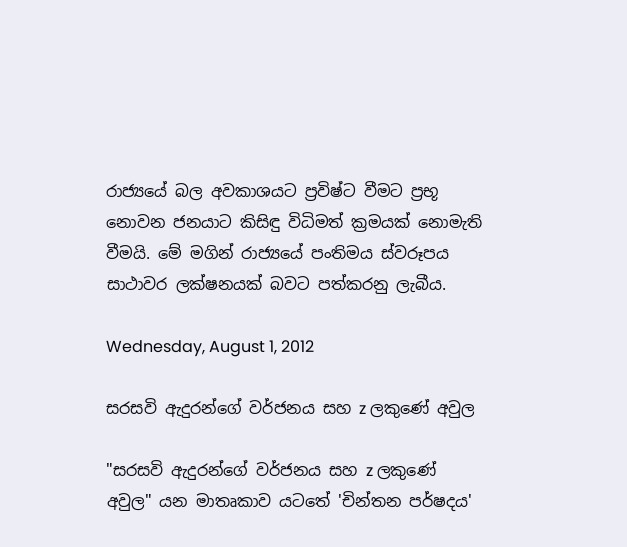රාජ්‍යයේ බල අවකාශයට ප්‍රවිෂ්ට වීමට ප්‍රභූ නොවන ජනයාට කිසිඳු විධිමත් ක්‍රමයක් නොමැති වීමයි. මේ මගින් රාජ්‍යයේ පංතිමය ස්වරූපය සාථාවර ලක්ෂනයක් බවට පත්කරනු ලැබීය.

Wednesday, August 1, 2012

සරසවි ඇදුරන්ගේ වර්ජනය සහ z ලකුණේ අවුල

"සරසවි ඇදුරන්ගේ වර්ජනය සහ z ලකුණේ අවුල" යන මාතෘකාව යටතේ 'චින්තන පර්ෂදය'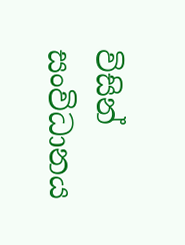විසින් සංවිධානය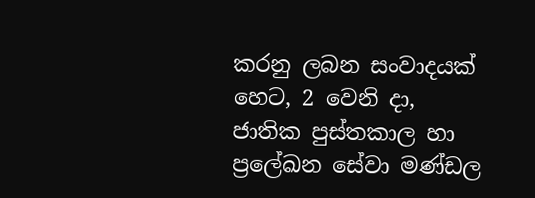කරනු ලබන සංවාදයක් හෙට, 2 වෙනි දා, ජාතික පුස්තකාල හා ප්‍රලේඛන සේවා මණ්ඩල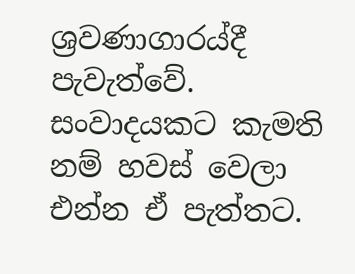ශ්‍රවණාගාරය්දී පැවැත්වේ. සංවාදයකට කැමති නම් හවස් වෙලා එන්න ඒ පැත්තට.